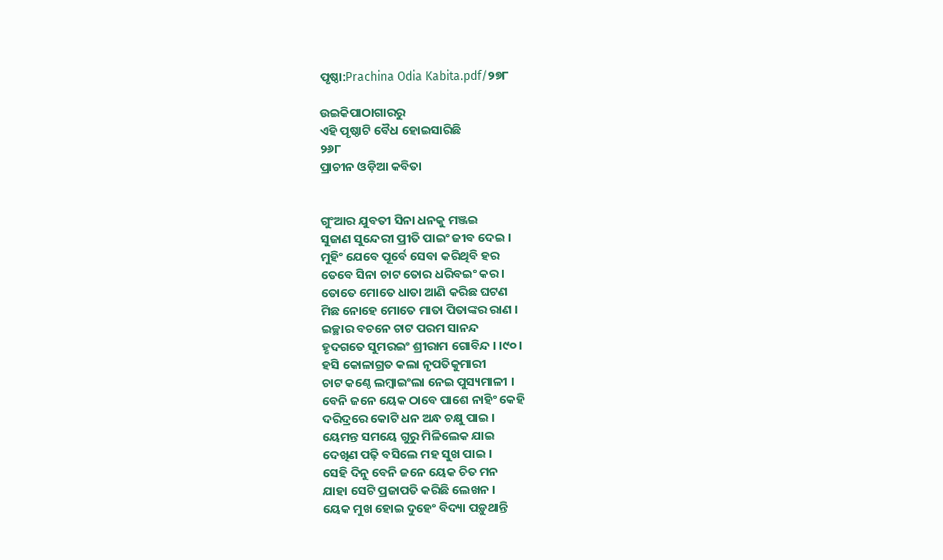ପୃଷ୍ଠା:Prachina Odia Kabita.pdf/୨୭୮

ଉଇକିପାଠାଗାର‌ରୁ
ଏହି ପୃଷ୍ଠାଟି ବୈଧ ହୋଇସାରିଛି
୨୬୮
ପ୍ରାଚୀନ ଓଡ଼ିଆ କବିତା


ଗୁଂଆର ଯୁବତୀ ସିନା ଧନକୁ ମଞ୍ଜଇ
ସୁଜାଣ ସୁନ୍ଦେରୀ ପ୍ରୀତି ପାଇଂ ଜୀବ ଦେଇ ।
ମୁହିଂ ଯେବେ ପୂର୍ବେ ସେବା କରିଥିବି ହର
ତେବେ ସିନା ଚାଟ ତୋର ଧରିବଇଂ କର ।
ତୋତେ ମୋତେ ଧାତା ଆଣି କରିଛ ଘଟଣ
ମିଛ ନୋହେ ମୋତେ ମାତା ପିତାଙ୍କର ରାଣ ।
ଇଚ୍ଛାର ବଚନେ ଚାଟ ପରମ ସାନନ୍ଦ
ହୃଦଗତେ ସୁମରଇଂ ଶ୍ରୀରାମ ଗୋବିନ୍ଦ । ।୯୦।
ହସି କୋଳାଗ୍ରତ କଲା ନୃପତିକୁମାରୀ
ଚାଟ କଣ୍ଠେ ଲମ୍ବାଇଂଲା ନେଇ ପୁସ୍ୟମାଳୀ ।
ବେନି ଜନେ ୟେକ ଠାବେ ପାଶେ ନାହିଂ କେହି
ଦରିଦ୍ରରେ କୋଟି ଧନ ଅନ୍ଧ ଚକ୍ଷୁ ପାଇ ।
ୟେମନ୍ତ ସମୟେ ଗୁରୁ ମିଳିଲେକ ଯାଇ
ଦେଖିଣ ପଢ଼ି ବସିଲେ ମହ ସୁଖ ପାଇ ।
ସେହି ଦିନୁ ବେନି ଜନେ ୟେକ ଚିତ ମନ
ଯାହା ସେଟି ପ୍ରଜାପତି କରିଛି ଲେଖନ ।
ୟେକ ମୁଖ ହୋଇ ଦୁହେଂ ବିଦ୍ୟା ପଡ଼ୁଥାନ୍ତି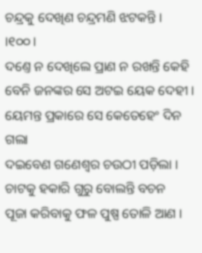ଚନ୍ଦ୍ରକୁ ଦେଖିଣ ଚନ୍ଦ୍ରମଣି ଝଟକନ୍ତି । ।୧୦୦।
ଦଣ୍ତେ ନ ଦେଖିଲେ ପ୍ରାଣ ନ ରଖନ୍ତି କେହି
ବେନି ଜନଙ୍କର ସେ ଅଟଇ ୟେକ ଦେହୀ ।
ୟେମନ୍ତ ପ୍ରକାରେ ସେ କେତେହେଂ ଦିନ ଗଲା
ଦଇବେଣ ଗଣେଶ୍ୱର ଚଉଠୀ ପଡ଼ିଲା ।
ଚାଟକୁ ହକାରି ଗୁରୁ ବୋଲନ୍ତି ବଚନ
ପୂଜା କରିବାକୁ ଫଳ ପୁଷ୍ପ ତୋଳି ଆଣ ।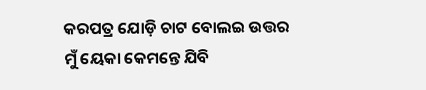କରପତ୍ର ଯୋଡ଼ି ଚାଟ ବୋଲଇ ଉତ୍ତର
ମୁଁ ୟେକା କେମନ୍ତେ ଯିବି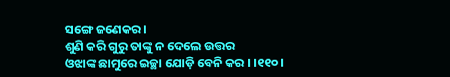ସଙ୍ଗେ ଜଣେକର ।
ଶୁଣି କରି ଗୁରୁ ତାଙ୍କୁ ନ ଦେଲେ ଉତ୍ତର
ଓଝାଙ୍କ ଛାମୁରେ ଇଚ୍ଛା ଯୋଡ଼ି ବେନି କର । ।୧୧୦।